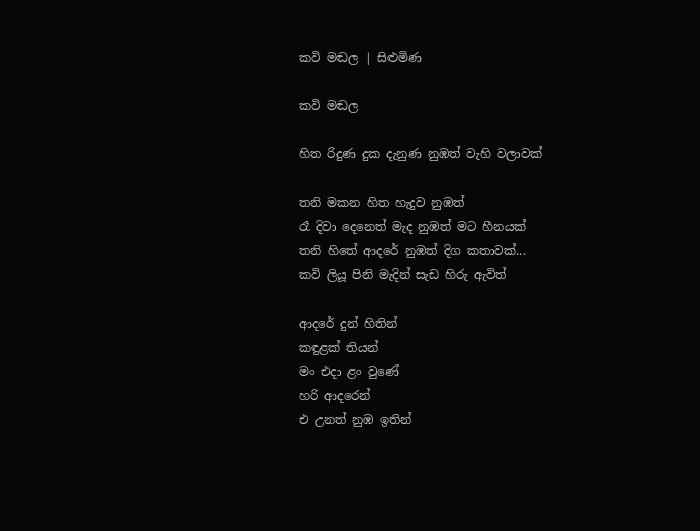කවි මඬල | සිළුමිණ

කවි මඬල

හිත රිදුණ දුක දැනුණ නුඹත් වැහි වලාවක්

තනි මකන හිත හැදුව නුඹත්
රෑ දිවා දෙනෙත් මැද නුඹත් මට හීනයක්
තනි හිතේ ආදරේ නුඹත් දිග කතාවක්...
කවි ලියූ පිනි මැදින් සැඩ හිරු ඇවිත්

ආදරේ දුන් හිතින්
කඳුළක් තියන්
මං එදා ළං වුණේ
හරි ආදරෙන්
එ උනත් නුඹ ඉතින්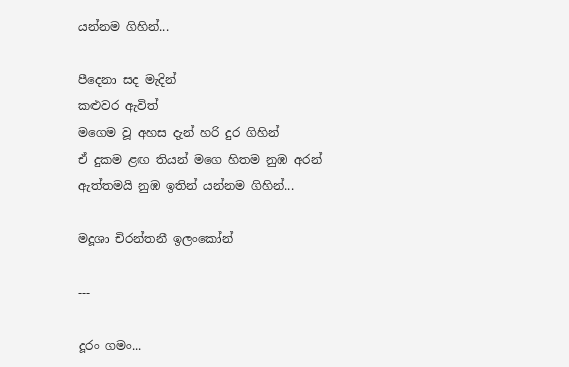යන්නම ගිහින්...

පීදෙනා සද මැදින්
කළුවර ඇවිත්
මගෙම වූ අහස දැන් හරි දුර ගිහින්
ඒ දුකම ළඟ තියන් මගෙ හිතම නුඹ අරන්
ඇත්තමයි නුඹ ඉතින් යන්නම ගිහින්...

මදූශා චිරන්තනී ඉලංකෝන්

---

දූරං ගමං...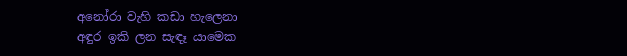අනෝරා වැහි කඩා හැලෙනා
අඳුර ඉකි ලන සැඳෑ යාමෙක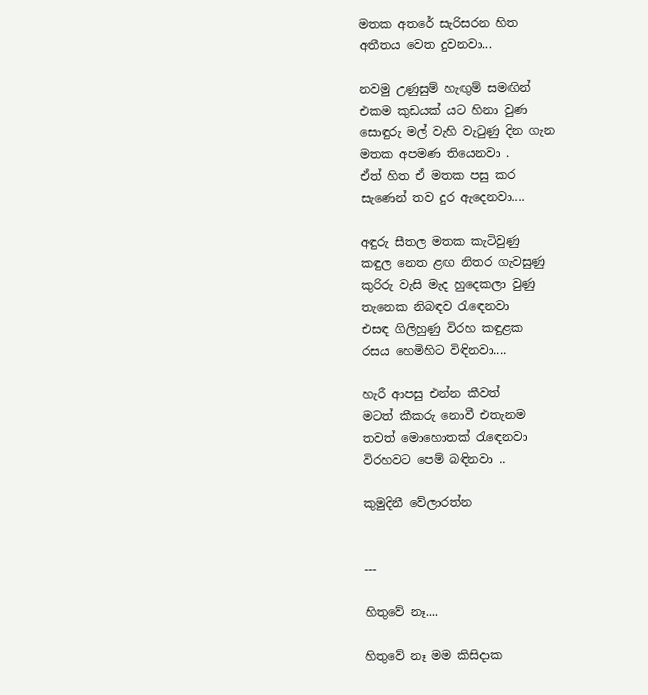මතක අතරේ සැරිසරන හිත
අතීතය වෙත දුවනවා...

නවමු උණුසුම් හැඟුම් සමඟින්
එකම කුඩයක් යට හිනා වුණ
සොඳුරු මල් වැහි වැටුණු දින ගැන
මතක අපමණ තියෙනවා .
ඒත් හිත ඒ මතක පසු කර
සැණෙන් තව දුර ඇදෙනවා....

අඳුරු සීතල මතක කැටිවුණු
කඳුල නෙත ළඟ නිතර ගැවසුණු
කුරිරු වැසි මැද හුදෙකලා වුණු
තැනෙක නිබඳව රැඳෙනවා
එසඳ ගිලිහුණු විරහ කඳුළක
රසය හෙමිහිට විඳිනවා....

හැරී ආපසු එන්න කීවත්
මටත් කීකරු නොවී එතැනම
තවත් මොහොතක් රැඳෙනවා
විරහවට පෙම් බඳිනවා ..

කුමුදිනී වේලාරත්න


---

හිතුවේ නෑ....

හිතුවේ නෑ මම කිසිදාක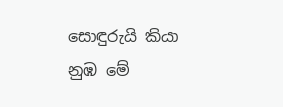සොඳුරුයි කියා
නුඹ මේ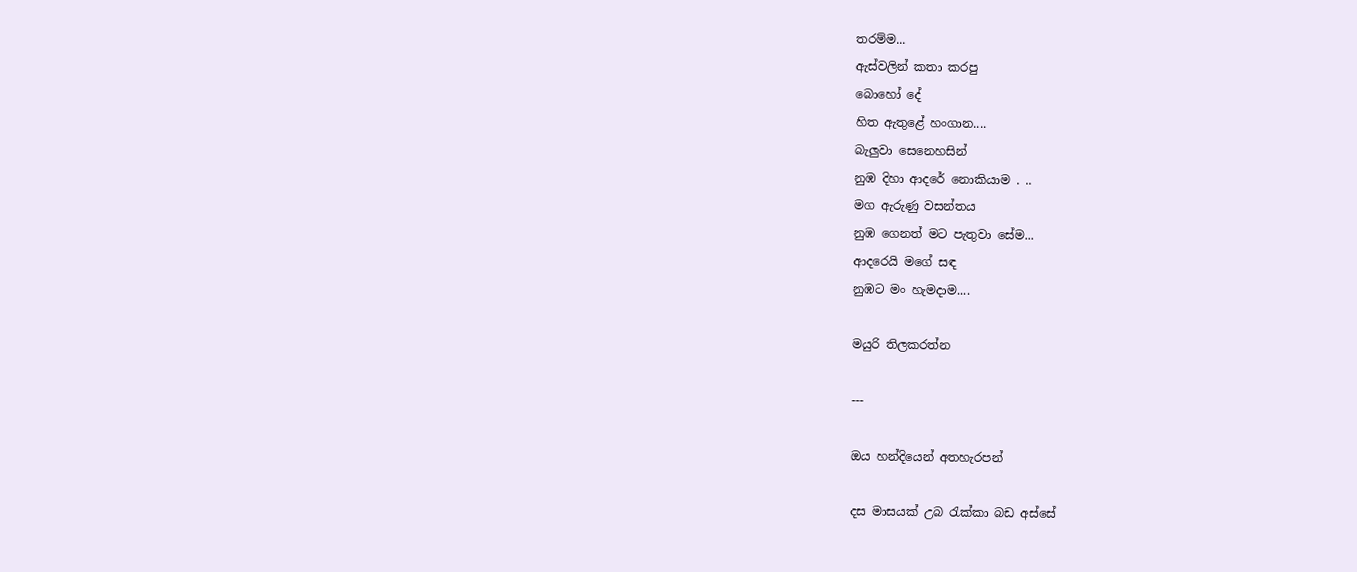තරම්ම...
ඇස්වලින් කතා කරපු
බොහෝ දේ
හිත ඇතුළේ හංගාන....
බැලුවා සෙනෙහසින්
නුඹ දිහා ආදරේ නොකියාම . ..
මග ඇරුණු වසන්තය
නුඹ ගෙනත් මට පැතුවා සේම...
ආදරෙයි මගේ සඳ
නුඹට මං හැමදාම....

මයුරි තිලකරත්න

---

ඔය හන්දියෙන් අතහැරපන්

දස මාසයක් උබ රැක්කා බඩ අස්සේ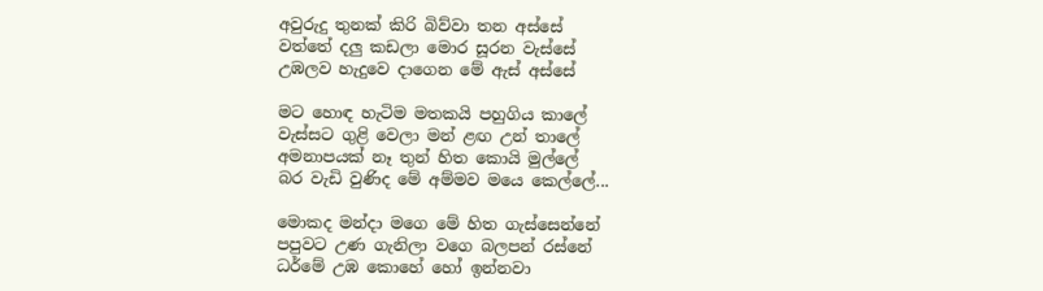අවුරුදු තුනක් කිරි බිව්වා තන අස්සේ
වත්තේ දලු කඩලා මොර සූරන වැස්සේ
උඹලව හැදුවෙ දාගෙන මේ ඇස් අස්සේ

මට හොඳ හැටිම මතකයි පහුගිය කාලේ
වැස්සට ගුළි වෙලා මන් ළඟ උන් තාලේ
අමනාපයක් නෑ තුන් හිත කොයි මුල්ලේ
බර වැඩි වුණිද මේ අම්මව මයෙ කෙල්ලේ...

මොකද මන්දා මගෙ මේ හිත ගැස්සෙන්නේ
පපුවට උණ ගැනිලා වගෙ බලපන් රස්නේ
ධර්මේ උඹ කොහේ හෝ ඉන්නවා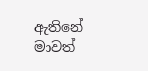ඇතිනේ
මාවත්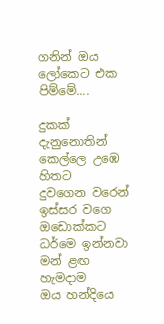ගනින් ඔය ලෝකෙට එක පිම්මේ....

දුකක් දැනුනොතින් කෙල්ලෙ උඹෙ හිතට
දුවගෙන වරෙන් ඉස්සර වගෙ ඔඩොක්කට
ධර්මෙ ඉන්නවා මන් ළඟ හැමදාම
ඔය හන්දියෙ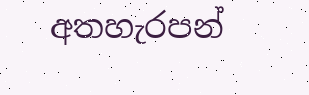අතහැරපන්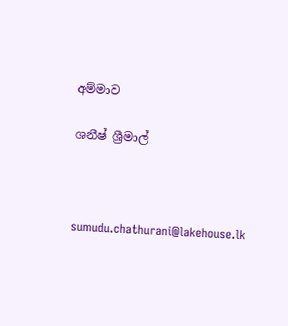අම්මාව

ශනීෂ් ශ්‍රීමාල්



sumudu.chathurani@lakehouse.lk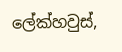ලේක්හවුස්,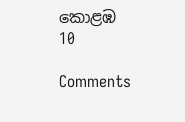කොළඹ 10

Comments